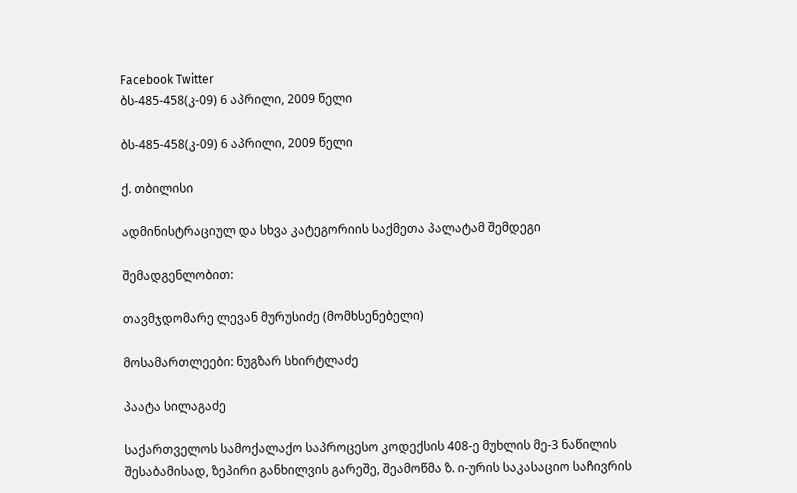Facebook Twitter
ბს-485-458(კ-09) 6 აპრილი, 2009 წელი

ბს-485-458(კ-09) 6 აპრილი, 2009 წელი

ქ. თბილისი

ადმინისტრაციულ და სხვა კატეგორიის საქმეთა პალატამ შემდეგი

შემადგენლობით:

თავმჯდომარე ლევან მურუსიძე (მომხსენებელი)

მოსამართლეები: ნუგზარ სხირტლაძე

პაატა სილაგაძე

საქართველოს სამოქალაქო საპროცესო კოდექსის 408-ე მუხლის მე-3 ნაწილის შესაბამისად, ზეპირი განხილვის გარეშე, შეამოწმა ზ. ი-ურის საკასაციო საჩივრის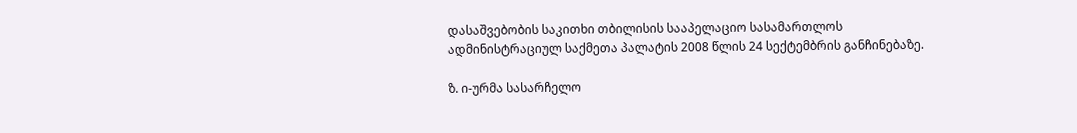დასაშვებობის საკითხი თბილისის სააპელაციო სასამართლოს ადმინისტრაციულ საქმეთა პალატის 2008 წლის 24 სექტემბრის განჩინებაზე.

ზ. ი-ურმა სასარჩელო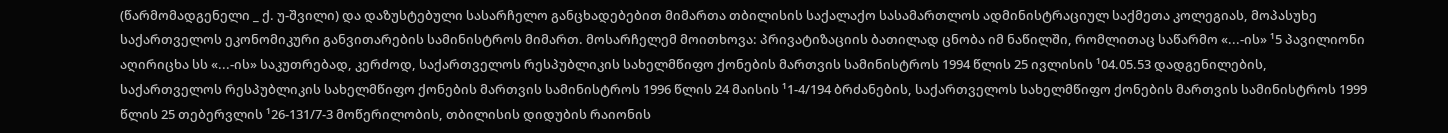(წარმომადგენელი _ ქ. უ-შვილი) და დაზუსტებული სასარჩელო განცხადებებით მიმართა თბილისის საქალაქო სასამართლოს ადმინისტრაციულ საქმეთა კოლეგიას, მოპასუხე საქართველოს ეკონომიკური განვითარების სამინისტროს მიმართ. მოსარჩელემ მოითხოვა: პრივატიზაციის ბათილად ცნობა იმ ნაწილში, რომლითაც საწარმო «...-ის» ¹5 პავილიონი აღირიცხა სს «...-ის» საკუთრებად, კერძოდ, საქართველოს რესპუბლიკის სახელმწიფო ქონების მართვის სამინისტროს 1994 წლის 25 ივლისის ¹04.05.53 დადგენილების, საქართველოს რესპუბლიკის სახელმწიფო ქონების მართვის სამინისტროს 1996 წლის 24 მაისის ¹1-4/194 ბრძანების, საქართველოს სახელმწიფო ქონების მართვის სამინისტროს 1999 წლის 25 თებერვლის ¹26-131/7-3 მოწერილობის, თბილისის დიდუბის რაიონის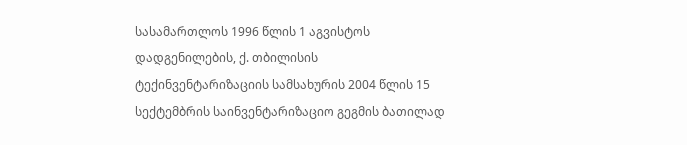სასამართლოს 1996 წლის 1 აგვისტოს დადგენილების, ქ. თბილისის ტექინვენტარიზაციის სამსახურის 2004 წლის 15 სექტემბრის საინვენტარიზაციო გეგმის ბათილად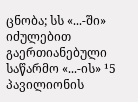ცნობა; სს «...-ში» იძულებით გაერთიანებული საწარმო «...-ის» ¹5 პავილიონის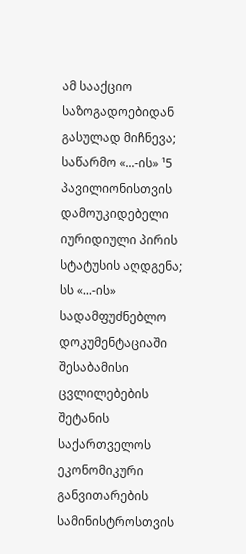ამ სააქციო საზოგადოებიდან გასულად მიჩნევა; საწარმო «...-ის» ¹5 პავილიონისთვის დამოუკიდებელი იურიდიული პირის სტატუსის აღდგენა; სს «...-ის» სადამფუძნებლო დოკუმენტაციაში შესაბამისი ცვლილებების შეტანის საქართველოს ეკონომიკური განვითარების სამინისტროსთვის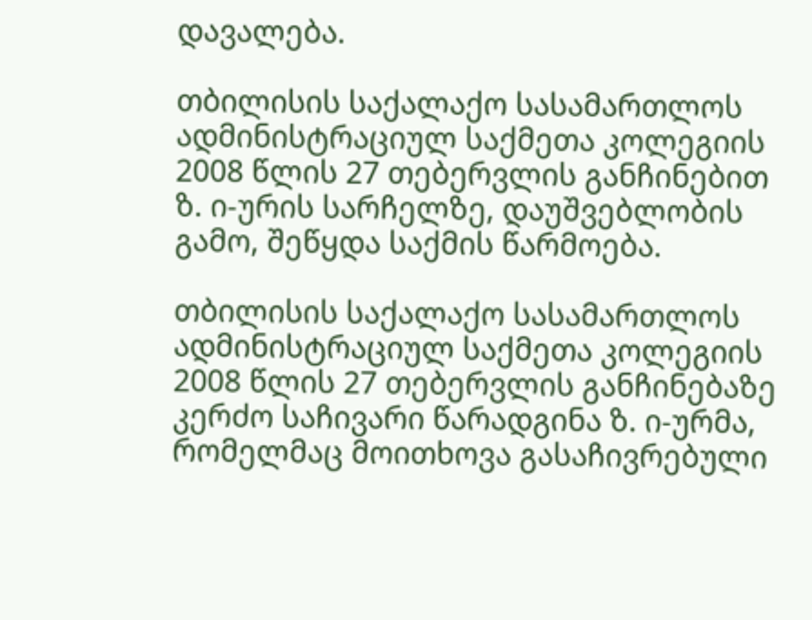დავალება.

თბილისის საქალაქო სასამართლოს ადმინისტრაციულ საქმეთა კოლეგიის 2008 წლის 27 თებერვლის განჩინებით ზ. ი-ურის სარჩელზე, დაუშვებლობის გამო, შეწყდა საქმის წარმოება.

თბილისის საქალაქო სასამართლოს ადმინისტრაციულ საქმეთა კოლეგიის 2008 წლის 27 თებერვლის განჩინებაზე კერძო საჩივარი წარადგინა ზ. ი-ურმა, რომელმაც მოითხოვა გასაჩივრებული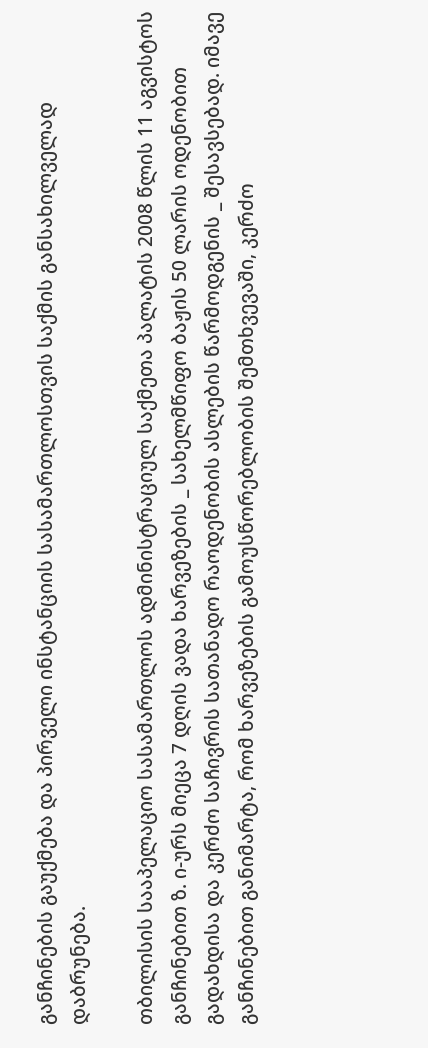განჩინების გაუქმება და პირველი ინსტანციის სასამართლოსთვის საქმის განსახილველად დაბრუნება.

თბილისის სააპელაციო სასამართლოს ადმინისტრაციულ საქმეთა პალატის 2008 წლის 11 აგვისტოს განჩინებით ზ. ი-ურს მიეცა 7 დღის ვადა ხარვეზების _ სახელმწიფო ბაჟის 50 ლარის ოდენობით გადახდისა და კერძო საჩივრის სათანადო რაოდენობის ასლების წარმოდგენის _ შესავსებად. იმავე განჩინებით განიმარტა, რომ ხარვეზების გამოუსწორებლობის შემთხვევაში, კერძო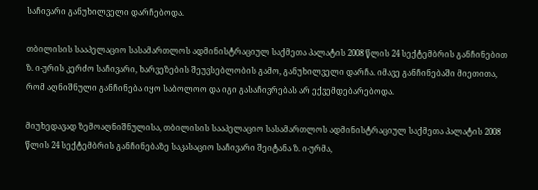საჩივარი განუხილველი დარჩებოდა.

თბილისის სააპელაციო სასამართლოს ადმინისტრაციულ საქმეთა პალატის 2008 წლის 24 სექტემბრის განჩინებით ზ. ი-ურის კერძო საჩივარი, ხარვეზების შეუვსებლობის გამო, განუხილველი დარჩა. იმავე განჩინებაში მიეთითა, რომ აღნიშნული განჩინება იყო საბოლოო და იგი გასაჩივრებას არ ექვემდებარებოდა.

მიუხედავად ზემოაღნიშნულისა, თბილისის სააპელაციო სასამართლოს ადმინისტრაციულ საქმეთა პალატის 2008 წლის 24 სექტემბრის განჩინებაზე საკასაციო საჩივარი შეიტანა ზ. ი-ურმა,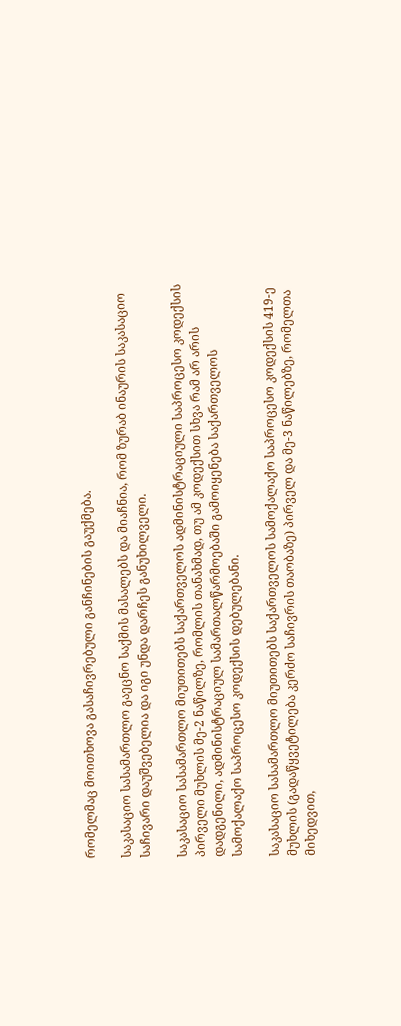რომელმაც მოითხოვა გასაჩივრებული განჩინების გაუქმება.

საკასაციო სასამართლო გაეცნო საქმის მასალებს და მიაჩნია, რომ ზურაბ ინაურის საკასაციო საჩივარი დაუშვებელია და იგი უნდა დარჩეს განუხილველი.

საკასაციო სასამართლო მიუთითებს საქართველოს ადმინისტრაციული საპროცესო კოდექსის პირველი მუხლის მე-2 ნაწილზე, რომლის თანახმად, თუ ამ კოდექსით სხვა რამ არ არის დადგენილი, ადმინისტრაციულ სამართალწარმოებაში გამოიყენება საქართველოს სამოქალაქო საპროცესო კოდექსის დებულებანი.

საკასაციო სასამართლო მიუთითებს საქართველოს სამოქალაქო საპროცესო კოდექსის 419-ე მუხლის (გადაწყვეტილება კერძო საჩივრის თაობაზე) პირველ და მე-3 ნაწილებზე, რომელთა მიხედვით,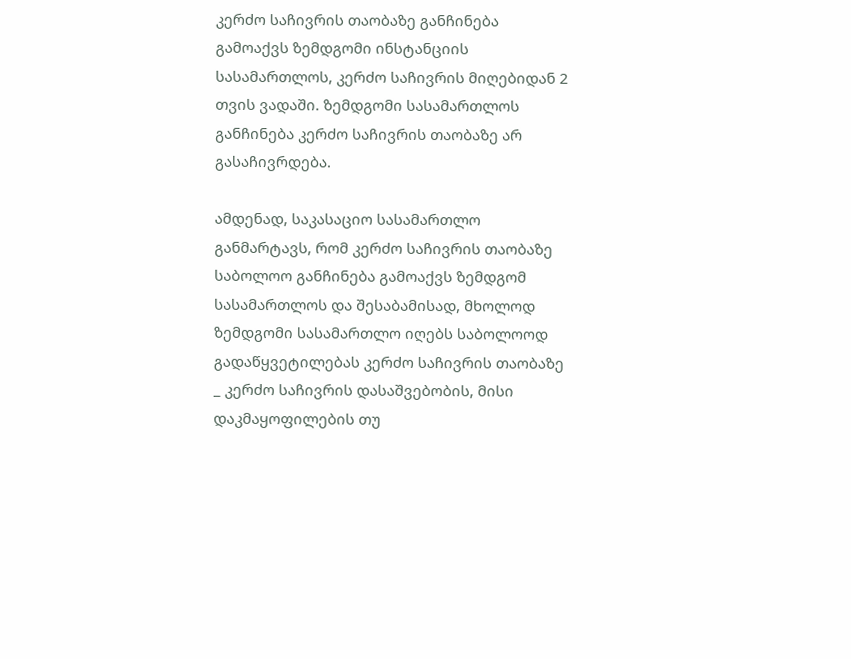კერძო საჩივრის თაობაზე განჩინება გამოაქვს ზემდგომი ინსტანციის სასამართლოს, კერძო საჩივრის მიღებიდან 2 თვის ვადაში. ზემდგომი სასამართლოს განჩინება კერძო საჩივრის თაობაზე არ გასაჩივრდება.

ამდენად, საკასაციო სასამართლო განმარტავს, რომ კერძო საჩივრის თაობაზე საბოლოო განჩინება გამოაქვს ზემდგომ სასამართლოს და შესაბამისად, მხოლოდ ზემდგომი სასამართლო იღებს საბოლოოდ გადაწყვეტილებას კერძო საჩივრის თაობაზე _ კერძო საჩივრის დასაშვებობის, მისი დაკმაყოფილების თუ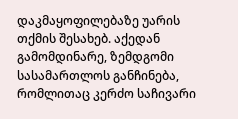დაკმაყოფილებაზე უარის თქმის შესახებ. აქედან გამომდინარე, ზემდგომი სასამართლოს განჩინება, რომლითაც კერძო საჩივარი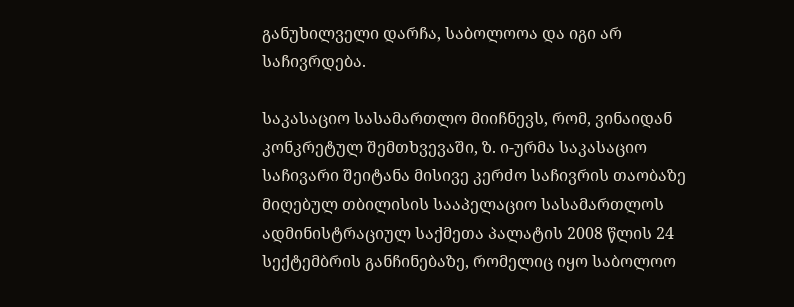განუხილველი დარჩა, საბოლოოა და იგი არ საჩივრდება.

საკასაციო სასამართლო მიიჩნევს, რომ, ვინაიდან კონკრეტულ შემთხვევაში, ზ. ი-ურმა საკასაციო საჩივარი შეიტანა მისივე კერძო საჩივრის თაობაზე მიღებულ თბილისის სააპელაციო სასამართლოს ადმინისტრაციულ საქმეთა პალატის 2008 წლის 24 სექტემბრის განჩინებაზე, რომელიც იყო საბოლოო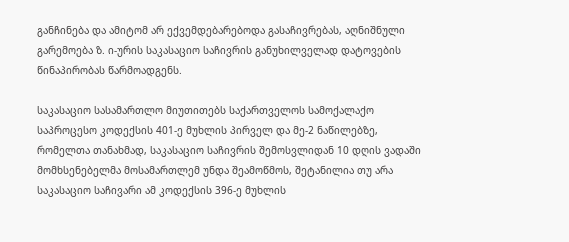განჩინება და ამიტომ არ ექვემდებარებოდა გასაჩივრებას, აღნიშნული გარემოება ზ. ი-ურის საკასაციო საჩივრის განუხილველად დატოვების წინაპირობას წარმოადგენს.

საკასაციო სასამართლო მიუთითებს საქართველოს სამოქალაქო საპროცესო კოდექსის 401-ე მუხლის პირველ და მე-2 ნაწილებზე, რომელთა თანახმად, საკასაციო საჩივრის შემოსვლიდან 10 დღის ვადაში მომხსენებელმა მოსამართლემ უნდა შეამოწმოს, შეტანილია თუ არა საკასაციო საჩივარი ამ კოდექსის 396-ე მუხლის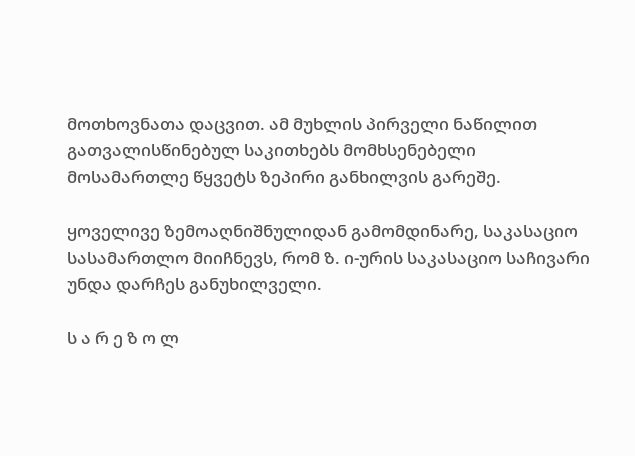მოთხოვნათა დაცვით. ამ მუხლის პირველი ნაწილით გათვალისწინებულ საკითხებს მომხსენებელი მოსამართლე წყვეტს ზეპირი განხილვის გარეშე.

ყოველივე ზემოაღნიშნულიდან გამომდინარე, საკასაციო სასამართლო მიიჩნევს, რომ ზ. ი-ურის საკასაციო საჩივარი უნდა დარჩეს განუხილველი.

ს ა რ ე ზ ო ლ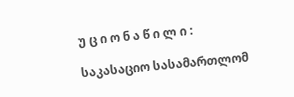უ ც ი ო ნ ა წ ი ლ ი :

საკასაციო სასამართლომ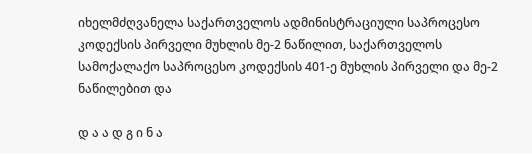იხელმძღვანელა საქართველოს ადმინისტრაციული საპროცესო კოდექსის პირველი მუხლის მე-2 ნაწილით, საქართველოს სამოქალაქო საპროცესო კოდექსის 401-ე მუხლის პირველი და მე-2 ნაწილებით და

დ ა ა დ გ ი ნ ა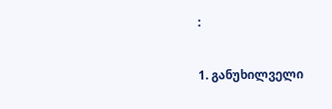:

1. განუხილველი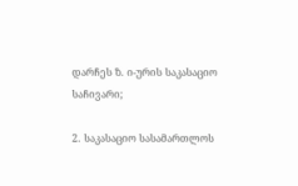დარჩეს ზ. ი-ურის საკასაციო საჩივარი;

2. საკასაციო სასამართლოს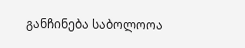განჩინება საბოლოოა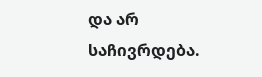და არ საჩივრდება.